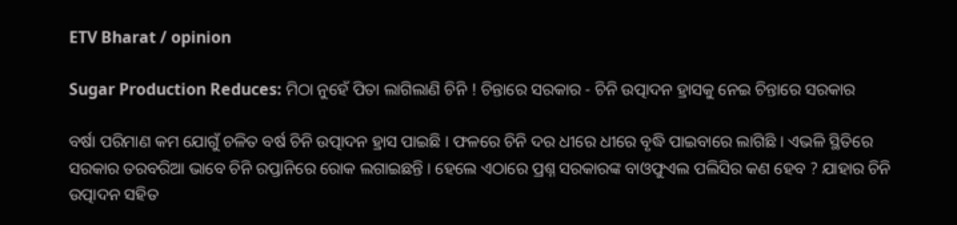ETV Bharat / opinion

Sugar Production Reduces: ମିଠା ନୁହେଁ ପିତା ଲାଗିଲାଣି ଚିନି ! ଚିନ୍ତାରେ ସରକାର - ଚିନି ଉତ୍ପାଦନ ହ୍ରାସକୁ ନେଇ ଚିନ୍ତାରେ ସରକାର

ବର୍ଷା ପରିମାଣ କମ ଯୋଗୁଁ ଚଳିତ ବର୍ଷ ଚିନି ଉତ୍ପାଦନ ହ୍ରାସ ପାଇଛି । ଫଳରେ ଚିନି ଦର ଧୀରେ ଧୀରେ ବୃଦ୍ଧି ପାଇବାରେ ଲାଗିଛି । ଏଭଳି ସ୍ଥିତିରେ ସରକାର ତରବରିଆ ଭାବେ ଚିନି ରପ୍ତାନିରେ ରୋକ ଲଗାଇଛନ୍ତି । ହେଲେ ଏଠାରେ ପ୍ରଶ୍ନ ସରକାରଙ୍କ ବାଓଫୁଏଲ ପଲିସିର କଣ ହେବ ? ଯାହାର ଚିନି ଉତ୍ପାଦନ ସହିତ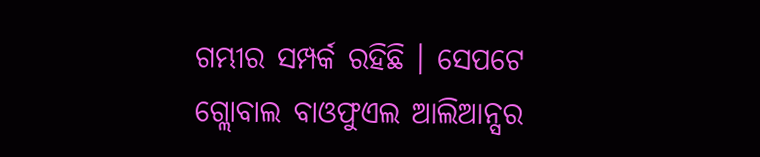ଗମ୍ଭୀର ସମ୍ପର୍କ ରହିଛି । ସେପଟେ ଗ୍ଲୋବାଲ ବାଓଫୁଏଲ ଆଲିଆନ୍ସର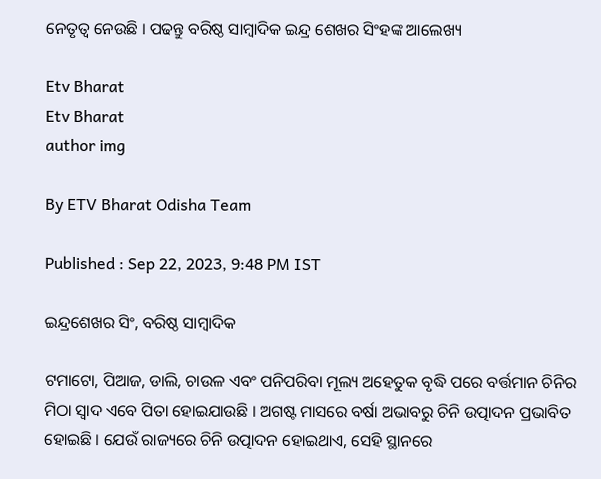ନେତୃତ୍ବ ନେଉଛି । ପଢନ୍ତୁ ବରିଷ୍ଠ ସାମ୍ବାଦିକ ଇନ୍ଦ୍ର ଶେଖର ସିଂହଙ୍କ ଆଲେଖ୍ୟ

Etv Bharat
Etv Bharat
author img

By ETV Bharat Odisha Team

Published : Sep 22, 2023, 9:48 PM IST

ଇନ୍ଦ୍ରଶେଖର ସିଂ, ବରିଷ୍ଠ ସାମ୍ବାଦିକ

ଟମାଟୋ, ପିଆଜ, ଡାଲି, ଚାଉଳ ଏବଂ ପନିପରିବା ମୂଲ୍ୟ ଅହେତୁକ ବୃଦ୍ଧି ପରେ ବର୍ତ୍ତମାନ ଚିନିର ମିଠା ସ୍ବାଦ ଏବେ ପିତା ହୋଇଯାଉଛି । ଅଗଷ୍ଟ ମାସରେ ବର୍ଷା ଅଭାବରୁ ଚିନି ଉତ୍ପାଦନ ପ୍ରଭାବିତ ହୋଇଛି । ଯେଉଁ ରାଜ୍ୟରେ ଚିନି ଉତ୍ପାଦନ ହୋଇଥାଏ, ସେହି ସ୍ଥାନରେ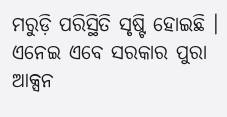ମରୁଡ଼ି ପରିସ୍ଥିତି ସୃଷ୍ଟି ହୋଇଛି । ଏନେଇ ଏବେ ସରକାର ପୁରା ଆକ୍ସନ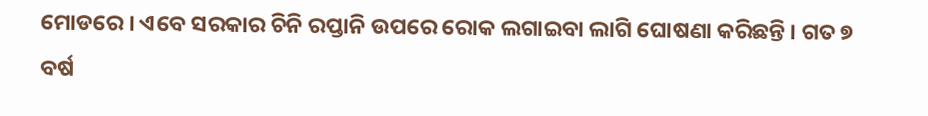ମୋଡରେ । ଏବେ ସରକାର ଚିନି ରପ୍ତାନି ଉପରେ ରୋକ ଲଗାଇବା ଲାଗି ଘୋଷଣା କରିଛନ୍ତି । ଗତ ୭ ବର୍ଷ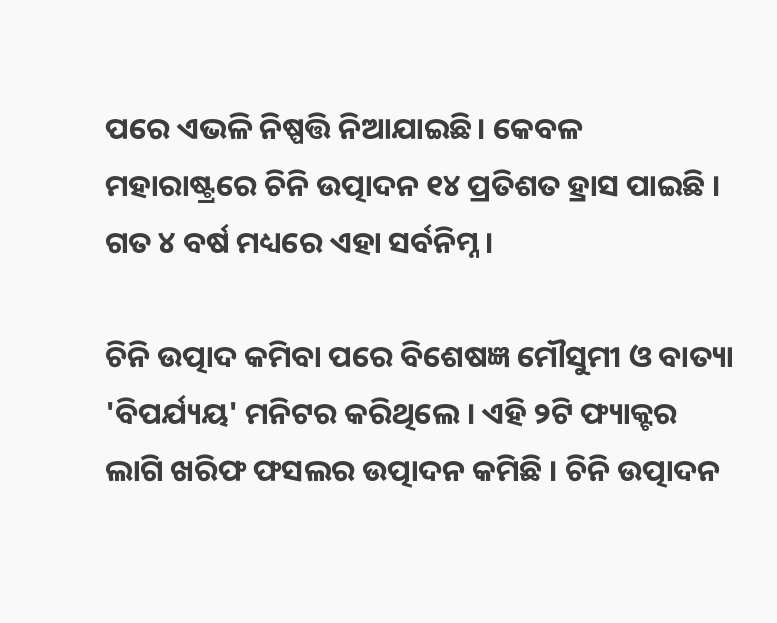ପରେ ଏଭଳି ନିଷ୍ପତ୍ତି ନିଆଯାଇଛି। କେବଳ ମହାରାଷ୍ଟ୍ରରେ ଚିନି ଉତ୍ପାଦନ ୧୪ ପ୍ରତିଶତ ହ୍ରାସ ପାଇଛି । ଗତ ୪ ବର୍ଷ ମଧ୍ୟରେ ଏହା ସର୍ବନିମ୍ନ ।

ଚିନି ଉତ୍ପାଦ କମିବା ପରେ ବିଶେଷଜ୍ଞ ମୌସୁମୀ ଓ ବାତ୍ୟା 'ବିପର୍ଯ୍ୟୟ' ମନିଟର କରିଥିଲେ । ଏହି ୨ଟି ଫ୍ୟାକ୍ଟର ଲାଗି ଖରିଫ ଫସଲର ଉତ୍ପାଦନ କମିଛି । ଚିନି ଉତ୍ପାଦନ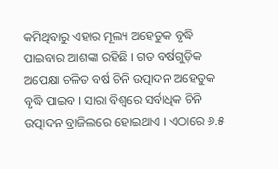କମିଥିବାରୁ ଏହାର ମୂଲ୍ୟ ଅହେତୁକ ବୃଦ୍ଧି ପାଇବାର ଆଶଙ୍କା ରହିଛି । ଗତ ବର୍ଷଗୁଡ଼ିକ ଅପେକ୍ଷା ଚଳିତ ବର୍ଷ ଚିନି ଉତ୍ପାଦନ ଅହେତୁକ ବୃଦ୍ଧି ପାଇବ । ସାରା ବିଶ୍ବରେ ସର୍ବାଧିକ ଚିନି ଉତ୍ପାଦନ ବ୍ରାଜିଲରେ ହୋଇଥାଏ । ଏଠାରେ ୬.୫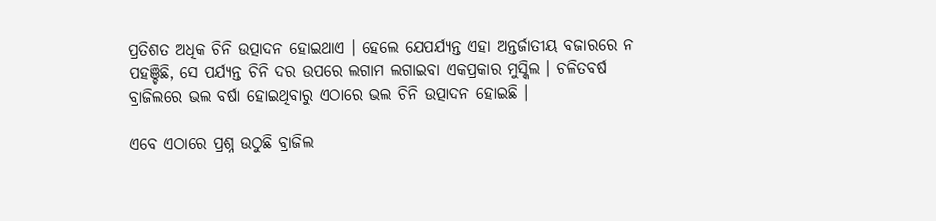ପ୍ରତିଶତ ଅଧିକ ଚିନି ଉତ୍ପାଦନ ହୋଇଥାଏ । ହେଲେ ଯେପର୍ଯ୍ୟନ୍ତ ଏହା ଅନ୍ତର୍ଜାତୀୟ ବଜାରରେ ନ ପହଞ୍ଚିଛି, ସେ ପର୍ଯ୍ୟନ୍ତ ଚିନି ଦର ଉପରେ ଲଗାମ ଲଗାଇବା ଏକପ୍ରକାର ମୁସ୍କିଲ । ଚଳିତବର୍ଷ ବ୍ରାଜିଲରେ ଭଲ ବର୍ଷା ହୋଇଥିବାରୁ ଏଠାରେ ଭଲ ଚିନି ଉତ୍ପାଦନ ହୋଇଛି ।

ଏବେ ଏଠାରେ ପ୍ରଶ୍ନ ଉଠୁଛି ବ୍ରାଜିଲ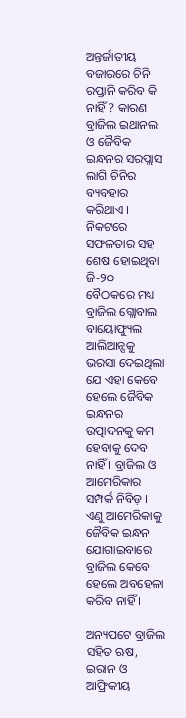ଅନ୍ତର୍ଜାତୀୟ ବଜାରରେ ଚିନି ରପ୍ତାନି କରିବ କି ନାହିଁ ? କାରଣ ବ୍ରାଜିଲ ଇଥାନଲ ଓ ଜୈବିକ ଇନ୍ଧନର ସରପ୍ଲାସ ଲାଗି ଚିନିର ବ୍ୟବହାର କରିଥାଏ । ନିକଟରେ ସଫଳତାର ସହ ଶେଷ ହୋଇଥିବା ଜି-୨୦ ବୈଠକରେ ମଧ୍ୟ ବ୍ରାଜିଲ ଗ୍ଲୋବାଲ ବାୟୋଫ୍ୟୁଲ ଆଲିଆନ୍ସକୁ ଭରସା ଦେଇଥିଲା ଯେ ଏହା କେବେ ହେଲେ ଜୈବିକ ଇନ୍ଧନର ଉତ୍ପାଦନକୁ କମ ହେବାକୁ ଦେବ ନାହିଁ । ବ୍ରାଜିଲ ଓ ଆମେରିକାର ସମ୍ପର୍କ ନିବିଡ଼ । ଏଣୁ ଆମେରିକାକୁ ଜୈବିକ ଇନ୍ଧନ ଯୋଗାଇବାରେ ବ୍ରାଜିଲ କେବେ ହେଲେ ଅବହେଳା କରିବ ନାହିଁ ।

ଅନ୍ୟପଟେ ବ୍ରାଜିଲ ସହିତ ଋଷ, ଇରାନ ଓ ଆଫ୍ରିକୀୟ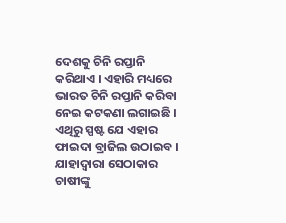ଦେଶକୁ ଚିନି ରପ୍ତାନି କରିଥାଏ । ଏହାରି ମଧ୍ୟରେ ଭାରତ ଚିନି ରପ୍ତାନି କରିବା ନେଇ କଟକଣା ଲଗାଇଛି । ଏଥିରୁ ସ୍ପଷ୍ଟ ଯେ ଏହାର ଫାଇଦା ବ୍ରାଜିଲ ଉଠାଇବ । ଯାହାଦ୍ବାରା ସେଠାକାର ଚାଷୀଙ୍କୁ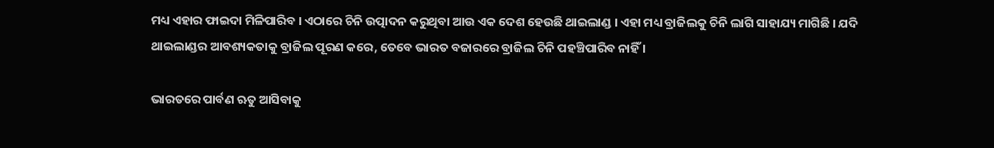ମଧ୍ୟ ଏହାର ଫାଇଦା ମିଳିପାରିବ । ଏଠାରେ ଚିନି ଉତ୍ପାଦନ କରୁଥିବା ଆଉ ଏକ ଦେଶ ହେଉଛି ଥାଇଲାଣ୍ଡ । ଏହା ମଧ୍ୟ ବ୍ରାଜିଲକୁ ଚିନି ଲାଗି ସାହାଯ୍ୟ ମାଗିଛି । ଯଦି ଥାଇଲାଣ୍ଡର ଆବଶ୍ୟକତାକୁ ବ୍ରାଜିଲ ପୂରଣ କରେ, ତେବେ ଭାରତ ବଜାରରେ ବ୍ରାଜିଲ ଚିନି ପହଞ୍ଚିପାରିବ ନାହିଁ ।

ଭାରତରେ ପାର୍ବଣ ଋତୁ ଆସିବାକୁ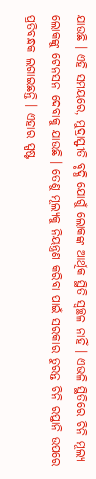ଯାଉଛି । ଏହି ସମୟରେ, ମୁଦ୍ରାସ୍ଫୀତି ବୃଦ୍ଧି ଯୋଗୁଁ ଲୋକଙ୍କ ଆର୍ଥିକ ସ୍ଥିତି ସ୍ବଚ୍ଛଳ ନାହିଁ । ଏଭଳି ସ୍ଥିତିରେ ଚିନି ମୂଲ୍ୟ ଲୋକଙ୍କୁ ଟେନସନ ଦେବାକୁ ଯାଉଛି । ତେଣୁ ମୂଲ୍ୟକୁ ନିୟନ୍ତ୍ରଣ କରିବା ପାଇଁ ସରକାର ତୁରନ୍ତ ଚିନି ରପ୍ତାନି ଉପରେ ପ୍ରତିବନ୍ଧକ ଲଗାଇଛନ୍ତି । ଏହାର ସ୍ପଷ୍ଟ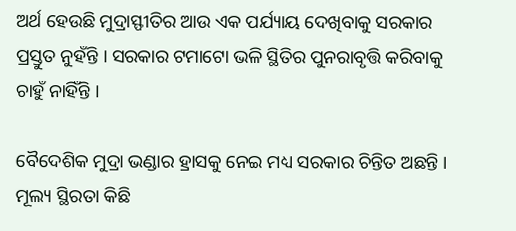ଅର୍ଥ ହେଉଛି ମୁଦ୍ରାସ୍ଫୀତିର ଆଉ ଏକ ପର୍ଯ୍ୟାୟ ଦେଖିବାକୁ ସରକାର ପ୍ରସ୍ତୁତ ନୁହଁନ୍ତି । ସରକାର ଟମାଟୋ ଭଳି ସ୍ଥିତିର ପୁନରାବୃତ୍ତି କରିବାକୁ ଚାହୁଁ ନାହିଁନ୍ତି ।

ବୈଦେଶିକ ମୁଦ୍ରା ଭଣ୍ଡାର ହ୍ରାସକୁ ନେଇ ମଧ୍ୟ ସରକାର ଚିନ୍ତିତ ଅଛନ୍ତି । ମୂଲ୍ୟ ସ୍ଥିରତା କିଛି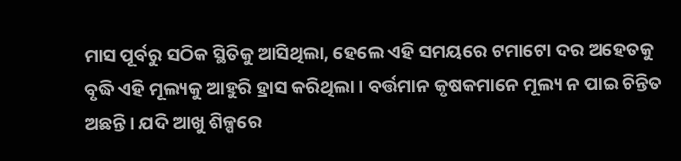ମାସ ପୂର୍ବରୁ ସଠିକ ସ୍ଥିତିକୁ ଆସିଥିଲା, ହେଲେ ଏହି ସମୟରେ ଟମାଟୋ ଦର ଅହେତକୁ ବୃଦ୍ଧି ଏହି ମୂଲ୍ୟକୁ ଆହୁରି ହ୍ରାସ କରିଥିଲା । ବର୍ତ୍ତମାନ କୃଷକମାନେ ମୂଲ୍ୟ ନ ପାଇ ଚିନ୍ତିତ ଅଛନ୍ତି । ଯଦି ଆଖୁ ଶିଳ୍ପରେ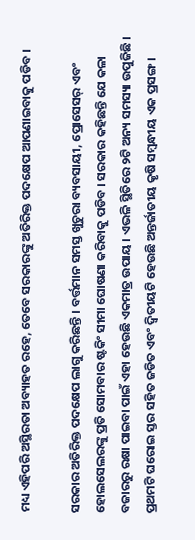ମଧ୍ୟ ଏହିପରି ଅସ୍ଥିରତା ଅବ୍ୟାହତ ରହେ, ତେବେ ସରକାରଙ୍କୁ ଅତିରିକ୍ତ ପଦକ୍ଷେପ ଆପଣାଇବାକୁ ପଡିବ ।

ସରକାର ଅତିରିକ୍ତ ପଦକ୍ଷେପ ଲାଗୁ କରିଛନ୍ତି । ବର୍ତ୍ତମାନ ସମସ୍ତ ଖୁଚୁରା ବ୍ୟବସାୟୀ, ପ୍ରୋସେସର୍ ଏବଂ ହୋଲସେଲରଙ୍କୁ ପ୍ରତି ସୋମବାର ଷ୍ଟକିଂ ସୀମା ଘୋଷଣା କରିବାକୁ ପଡିବ । ସରକାର କହିଛନ୍ତି ଯେ କଳା ବଜାରରୁ ରକ୍ଷା ପାଇବା ପାଇଁ ଏହା ହେଉଛି ଏକମାତ୍ର ଉପାୟ । ଏଭଳି ସ୍ଥିତିରେ ୨ଟି ଅନ୍ୟ ସମସ୍ୟା ଉପୁଜିଛି । ପ୍ରଥମଟି ଘରୋଇ ସ୍ତର ସହିତ ଜଡିତ ଏବଂ ଦ୍ବିତୀୟଟି ହେଉଛି ଅନ୍ତର୍ଜାତୀୟ କୃଷି ସମ୍ବନ୍ଧୀୟ ଏକ ପ୍ରସଙ୍ଗ ।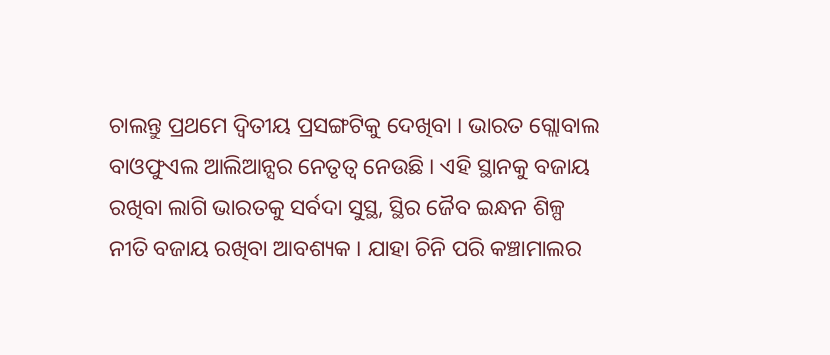ଚାଲନ୍ତୁ ପ୍ରଥମେ ଦ୍ବିତୀୟ ପ୍ରସଙ୍ଗଟିକୁ ଦେଖିବା । ଭାରତ ଗ୍ଲୋବାଲ ବାଓଫୁଏଲ ଆଲିଆନ୍ସର ନେତୃତ୍ବ ନେଉଛି । ଏହି ସ୍ଥାନକୁ ବଜାୟ ରଖିବା ଲାଗି ଭାରତକୁ ସର୍ବଦା ସୁସ୍ଥ, ସ୍ଥିର ଜୈବ ଇନ୍ଧନ ଶିଳ୍ପ ନୀତି ବଜାୟ ରଖିବା ଆବଶ୍ୟକ । ଯାହା ଚିନି ପରି କଞ୍ଚାମାଲର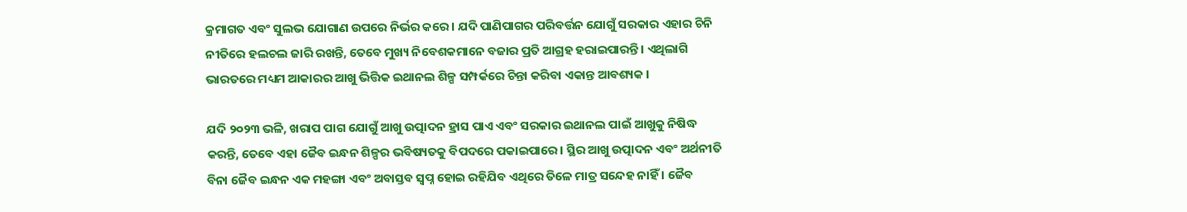କ୍ରମାଗତ ଏବଂ ସୁଲଭ ଯୋଗାଣ ଉପରେ ନିର୍ଭର କରେ । ଯଦି ପାଣିପାଗର ପରିବର୍ତ୍ତନ ଯୋଗୁଁ ସରକାର ଏହାର ଚିନି ନୀତିରେ ହଲଚଲ ଜାରି ରଖନ୍ତି, ତେବେ ମୁଖ୍ୟ ନିବେଶକମାନେ ବଜାର ପ୍ରତି ଆଗ୍ରହ ହରାଇପାରନ୍ତି । ଏଥିଲାଗି ଭାରତରେ ମଧ୍ୟମ ଆକାରର ଆଖୁ ଭିତ୍ତିକ ଇଥାନଲ ଶିଳ୍ପ ସମ୍ପର୍କରେ ଚିନ୍ତା କରିବା ଏକାନ୍ତ ଆବଶ୍ୟକ ।

ଯଦି ୨୦୨୩ ଭଳି, ଖରାପ ପାଗ ଯୋଗୁଁ ଆଖୁ ଉତ୍ପାଦନ ହ୍ରାସ ପାଏ ଏବଂ ସରକାର ଇଥାନଲ ପାଇଁ ଆଖୁକୁ ନିଷିଦ୍ଧ କରନ୍ତି, ତେବେ ଏହା ଜୈବ ଇନ୍ଧନ ଶିଳ୍ପର ଭବିଷ୍ୟତକୁ ବିପଦରେ ପକାଇପାରେ । ସ୍ଥିର ଆଖୁ ଉତ୍ପାଦନ ଏବଂ ଅର୍ଥନୀତି ବିନା ଜୈବ ଇନ୍ଧନ ଏକ ମହଙ୍ଗା ଏବଂ ଅବାସ୍ତବ ସ୍ବପ୍ନ ହୋଇ ରହିଯିବ ଏଥିରେ ତିଳେ ମାତ୍ର ସନ୍ଦେହ ନାହିଁ । ଜୈବ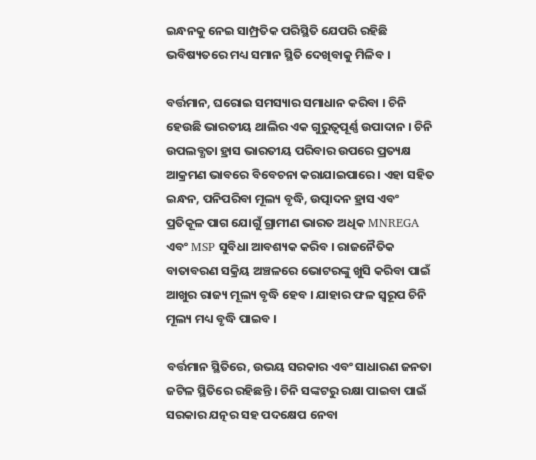ଇନ୍ଧନକୁ ନେଇ ସାମ୍ପ୍ରତିକ ପରିସ୍ଥିତି ଯେପରି ରହିଛି ଭବିଷ୍ୟତରେ ମଧ୍ୟ ସମାନ ସ୍ଥିତି ଦେଖିବାକୁ ମିଳିବ ।

ବର୍ତ୍ତମାନ, ଘରୋଇ ସମସ୍ୟାର ସମାଧାନ କରିବା । ଚିନି ହେଉଛି ଭାରତୀୟ ଥାଲିର ଏକ ଗୁରୁତ୍ବପୂର୍ଣ୍ଣ ଉପାଦାନ । ଚିନି ଉପଲବ୍ଧତା ହ୍ରାସ ଭାରତୀୟ ପରିବାର ଉପରେ ପ୍ରତ୍ୟକ୍ଷ ଆକ୍ରମଣ ଭାବରେ ବିବେଚନା କରାଯାଇପାରେ । ଏହା ସହିତ ଇନ୍ଧନ, ପନିପରିବା ମୂଲ୍ୟ ବୃଦ୍ଧି, ଉତ୍ପାଦନ ହ୍ରାସ ଏବଂ ପ୍ରତିକୂଳ ପାଗ ଯୋଗୁଁ ଗ୍ରାମୀଣ ଭାରତ ଅଧିକ MNREGA ଏବଂ MSP ସୁବିଧା ଆବଶ୍ୟକ କରିବ । ରାଜନୈତିକ ବାତାବରଣ ସକ୍ରିୟ ଅଞ୍ଚଳରେ ଭୋଟରଙ୍କୁ ଖୁସି କରିବା ପାଇଁ ଆଖୁର ରାଜ୍ୟ ମୂଲ୍ୟ ବୃଦ୍ଧି ହେବ । ଯାହାର ଫଳ ସ୍ବରୂପ ଚିନି ମୂଲ୍ୟ ମଧ୍ୟ ବୃଦ୍ଧି ପାଇବ ।

ବର୍ତ୍ତମାନ ସ୍ଥିତିରେ, ଉଭୟ ସରକାର ଏବଂ ସାଧାରଣ ଜନତା ଜଟିଳ ସ୍ଥିତିରେ ରହିଛନ୍ତି । ଚିନି ସଙ୍କଟରୁ ରକ୍ଷା ପାଇବା ପାଇଁ ସରକାର ଯତ୍ନର ସହ ପଦକ୍ଷେପ ନେବା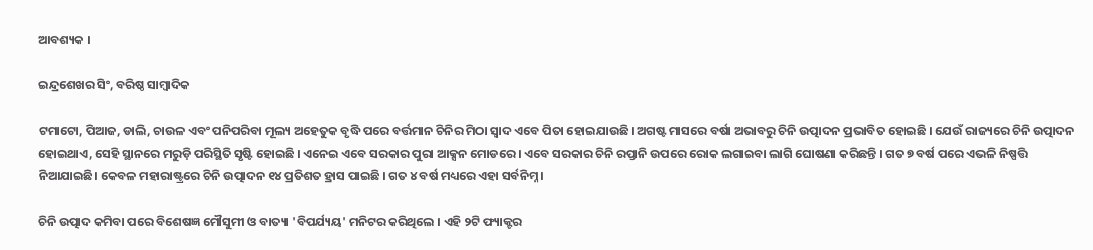ଆବଶ୍ୟକ ।

ଇନ୍ଦ୍ରଶେଖର ସିଂ, ବରିଷ୍ଠ ସାମ୍ବାଦିକ

ଟମାଟୋ, ପିଆଜ, ଡାଲି, ଚାଉଳ ଏବଂ ପନିପରିବା ମୂଲ୍ୟ ଅହେତୁକ ବୃଦ୍ଧି ପରେ ବର୍ତ୍ତମାନ ଚିନିର ମିଠା ସ୍ବାଦ ଏବେ ପିତା ହୋଇଯାଉଛି । ଅଗଷ୍ଟ ମାସରେ ବର୍ଷା ଅଭାବରୁ ଚିନି ଉତ୍ପାଦନ ପ୍ରଭାବିତ ହୋଇଛି । ଯେଉଁ ରାଜ୍ୟରେ ଚିନି ଉତ୍ପାଦନ ହୋଇଥାଏ, ସେହି ସ୍ଥାନରେ ମରୁଡ଼ି ପରିସ୍ଥିତି ସୃଷ୍ଟି ହୋଇଛି । ଏନେଇ ଏବେ ସରକାର ପୁରା ଆକ୍ସନ ମୋଡରେ । ଏବେ ସରକାର ଚିନି ରପ୍ତାନି ଉପରେ ରୋକ ଲଗାଇବା ଲାଗି ଘୋଷଣା କରିଛନ୍ତି । ଗତ ୭ ବର୍ଷ ପରେ ଏଭଳି ନିଷ୍ପତ୍ତି ନିଆଯାଇଛି। କେବଳ ମହାରାଷ୍ଟ୍ରରେ ଚିନି ଉତ୍ପାଦନ ୧୪ ପ୍ରତିଶତ ହ୍ରାସ ପାଇଛି । ଗତ ୪ ବର୍ଷ ମଧ୍ୟରେ ଏହା ସର୍ବନିମ୍ନ ।

ଚିନି ଉତ୍ପାଦ କମିବା ପରେ ବିଶେଷଜ୍ଞ ମୌସୁମୀ ଓ ବାତ୍ୟା 'ବିପର୍ଯ୍ୟୟ' ମନିଟର କରିଥିଲେ । ଏହି ୨ଟି ଫ୍ୟାକ୍ଟର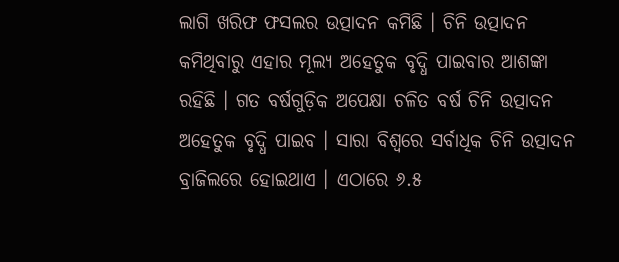ଲାଗି ଖରିଫ ଫସଲର ଉତ୍ପାଦନ କମିଛି । ଚିନି ଉତ୍ପାଦନ କମିଥିବାରୁ ଏହାର ମୂଲ୍ୟ ଅହେତୁକ ବୃଦ୍ଧି ପାଇବାର ଆଶଙ୍କା ରହିଛି । ଗତ ବର୍ଷଗୁଡ଼ିକ ଅପେକ୍ଷା ଚଳିତ ବର୍ଷ ଚିନି ଉତ୍ପାଦନ ଅହେତୁକ ବୃଦ୍ଧି ପାଇବ । ସାରା ବିଶ୍ବରେ ସର୍ବାଧିକ ଚିନି ଉତ୍ପାଦନ ବ୍ରାଜିଲରେ ହୋଇଥାଏ । ଏଠାରେ ୬.୫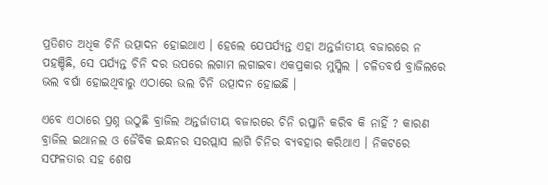ପ୍ରତିଶତ ଅଧିକ ଚିନି ଉତ୍ପାଦନ ହୋଇଥାଏ । ହେଲେ ଯେପର୍ଯ୍ୟନ୍ତ ଏହା ଅନ୍ତର୍ଜାତୀୟ ବଜାରରେ ନ ପହଞ୍ଚିଛି, ସେ ପର୍ଯ୍ୟନ୍ତ ଚିନି ଦର ଉପରେ ଲଗାମ ଲଗାଇବା ଏକପ୍ରକାର ମୁସ୍କିଲ । ଚଳିତବର୍ଷ ବ୍ରାଜିଲରେ ଭଲ ବର୍ଷା ହୋଇଥିବାରୁ ଏଠାରେ ଭଲ ଚିନି ଉତ୍ପାଦନ ହୋଇଛି ।

ଏବେ ଏଠାରେ ପ୍ରଶ୍ନ ଉଠୁଛି ବ୍ରାଜିଲ ଅନ୍ତର୍ଜାତୀୟ ବଜାରରେ ଚିନି ରପ୍ତାନି କରିବ କି ନାହିଁ ? କାରଣ ବ୍ରାଜିଲ ଇଥାନଲ ଓ ଜୈବିକ ଇନ୍ଧନର ସରପ୍ଲାସ ଲାଗି ଚିନିର ବ୍ୟବହାର କରିଥାଏ । ନିକଟରେ ସଫଳତାର ସହ ଶେଷ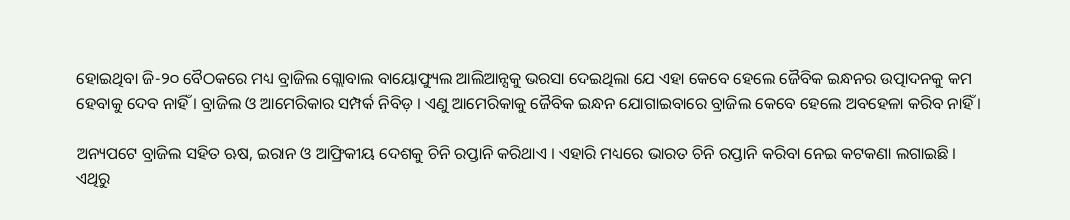ହୋଇଥିବା ଜି-୨୦ ବୈଠକରେ ମଧ୍ୟ ବ୍ରାଜିଲ ଗ୍ଲୋବାଲ ବାୟୋଫ୍ୟୁଲ ଆଲିଆନ୍ସକୁ ଭରସା ଦେଇଥିଲା ଯେ ଏହା କେବେ ହେଲେ ଜୈବିକ ଇନ୍ଧନର ଉତ୍ପାଦନକୁ କମ ହେବାକୁ ଦେବ ନାହିଁ । ବ୍ରାଜିଲ ଓ ଆମେରିକାର ସମ୍ପର୍କ ନିବିଡ଼ । ଏଣୁ ଆମେରିକାକୁ ଜୈବିକ ଇନ୍ଧନ ଯୋଗାଇବାରେ ବ୍ରାଜିଲ କେବେ ହେଲେ ଅବହେଳା କରିବ ନାହିଁ ।

ଅନ୍ୟପଟେ ବ୍ରାଜିଲ ସହିତ ଋଷ, ଇରାନ ଓ ଆଫ୍ରିକୀୟ ଦେଶକୁ ଚିନି ରପ୍ତାନି କରିଥାଏ । ଏହାରି ମଧ୍ୟରେ ଭାରତ ଚିନି ରପ୍ତାନି କରିବା ନେଇ କଟକଣା ଲଗାଇଛି । ଏଥିରୁ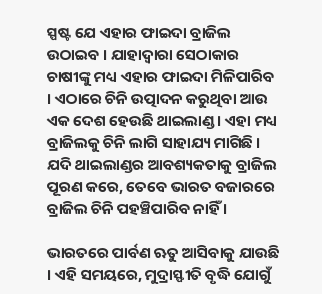ସ୍ପଷ୍ଟ ଯେ ଏହାର ଫାଇଦା ବ୍ରାଜିଲ ଉଠାଇବ । ଯାହାଦ୍ବାରା ସେଠାକାର ଚାଷୀଙ୍କୁ ମଧ୍ୟ ଏହାର ଫାଇଦା ମିଳିପାରିବ । ଏଠାରେ ଚିନି ଉତ୍ପାଦନ କରୁଥିବା ଆଉ ଏକ ଦେଶ ହେଉଛି ଥାଇଲାଣ୍ଡ । ଏହା ମଧ୍ୟ ବ୍ରାଜିଲକୁ ଚିନି ଲାଗି ସାହାଯ୍ୟ ମାଗିଛି । ଯଦି ଥାଇଲାଣ୍ଡର ଆବଶ୍ୟକତାକୁ ବ୍ରାଜିଲ ପୂରଣ କରେ, ତେବେ ଭାରତ ବଜାରରେ ବ୍ରାଜିଲ ଚିନି ପହଞ୍ଚିପାରିବ ନାହିଁ ।

ଭାରତରେ ପାର୍ବଣ ଋତୁ ଆସିବାକୁ ଯାଉଛି । ଏହି ସମୟରେ, ମୁଦ୍ରାସ୍ଫୀତି ବୃଦ୍ଧି ଯୋଗୁଁ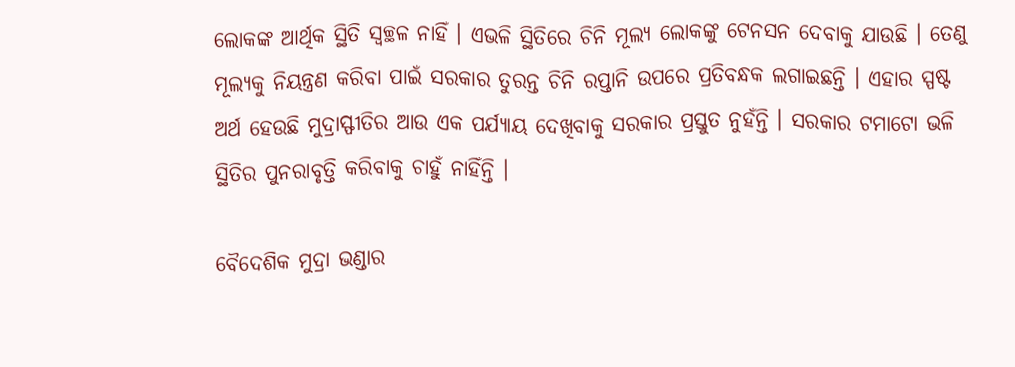ଲୋକଙ୍କ ଆର୍ଥିକ ସ୍ଥିତି ସ୍ବଚ୍ଛଳ ନାହିଁ । ଏଭଳି ସ୍ଥିତିରେ ଚିନି ମୂଲ୍ୟ ଲୋକଙ୍କୁ ଟେନସନ ଦେବାକୁ ଯାଉଛି । ତେଣୁ ମୂଲ୍ୟକୁ ନିୟନ୍ତ୍ରଣ କରିବା ପାଇଁ ସରକାର ତୁରନ୍ତ ଚିନି ରପ୍ତାନି ଉପରେ ପ୍ରତିବନ୍ଧକ ଲଗାଇଛନ୍ତି । ଏହାର ସ୍ପଷ୍ଟ ଅର୍ଥ ହେଉଛି ମୁଦ୍ରାସ୍ଫୀତିର ଆଉ ଏକ ପର୍ଯ୍ୟାୟ ଦେଖିବାକୁ ସରକାର ପ୍ରସ୍ତୁତ ନୁହଁନ୍ତି । ସରକାର ଟମାଟୋ ଭଳି ସ୍ଥିତିର ପୁନରାବୃତ୍ତି କରିବାକୁ ଚାହୁଁ ନାହିଁନ୍ତି ।

ବୈଦେଶିକ ମୁଦ୍ରା ଭଣ୍ଡାର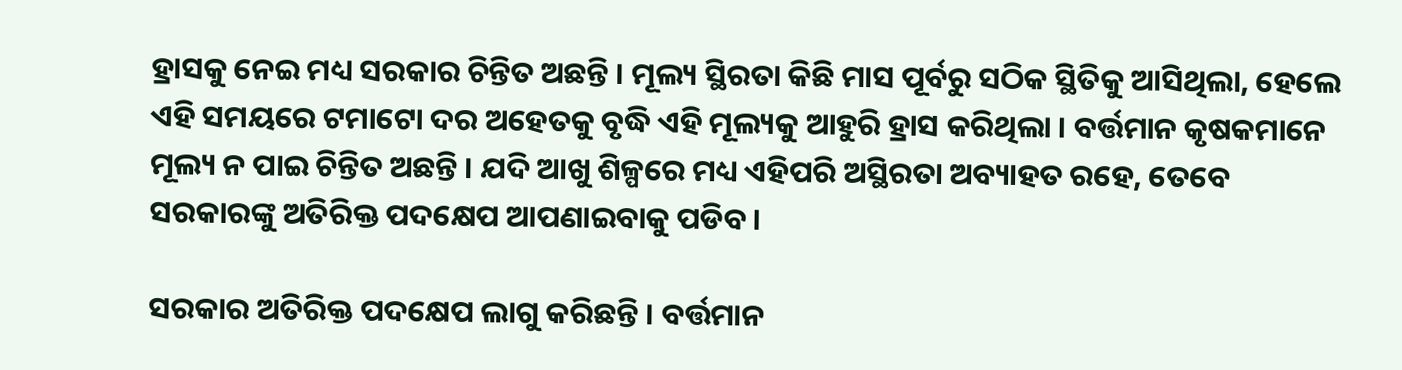ହ୍ରାସକୁ ନେଇ ମଧ୍ୟ ସରକାର ଚିନ୍ତିତ ଅଛନ୍ତି । ମୂଲ୍ୟ ସ୍ଥିରତା କିଛି ମାସ ପୂର୍ବରୁ ସଠିକ ସ୍ଥିତିକୁ ଆସିଥିଲା, ହେଲେ ଏହି ସମୟରେ ଟମାଟୋ ଦର ଅହେତକୁ ବୃଦ୍ଧି ଏହି ମୂଲ୍ୟକୁ ଆହୁରି ହ୍ରାସ କରିଥିଲା । ବର୍ତ୍ତମାନ କୃଷକମାନେ ମୂଲ୍ୟ ନ ପାଇ ଚିନ୍ତିତ ଅଛନ୍ତି । ଯଦି ଆଖୁ ଶିଳ୍ପରେ ମଧ୍ୟ ଏହିପରି ଅସ୍ଥିରତା ଅବ୍ୟାହତ ରହେ, ତେବେ ସରକାରଙ୍କୁ ଅତିରିକ୍ତ ପଦକ୍ଷେପ ଆପଣାଇବାକୁ ପଡିବ ।

ସରକାର ଅତିରିକ୍ତ ପଦକ୍ଷେପ ଲାଗୁ କରିଛନ୍ତି । ବର୍ତ୍ତମାନ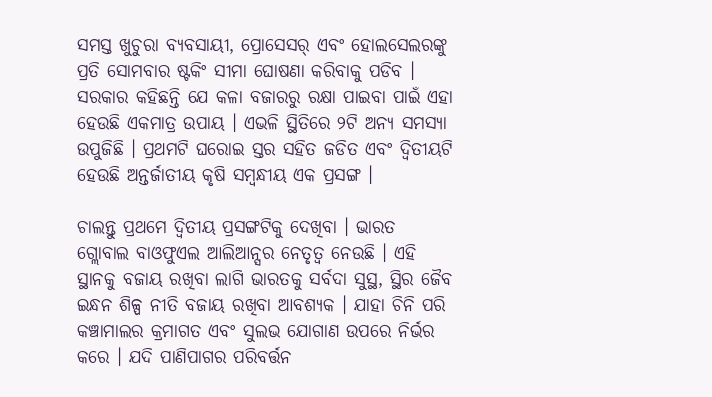ସମସ୍ତ ଖୁଚୁରା ବ୍ୟବସାୟୀ, ପ୍ରୋସେସର୍ ଏବଂ ହୋଲସେଲରଙ୍କୁ ପ୍ରତି ସୋମବାର ଷ୍ଟକିଂ ସୀମା ଘୋଷଣା କରିବାକୁ ପଡିବ । ସରକାର କହିଛନ୍ତି ଯେ କଳା ବଜାରରୁ ରକ୍ଷା ପାଇବା ପାଇଁ ଏହା ହେଉଛି ଏକମାତ୍ର ଉପାୟ । ଏଭଳି ସ୍ଥିତିରେ ୨ଟି ଅନ୍ୟ ସମସ୍ୟା ଉପୁଜିଛି । ପ୍ରଥମଟି ଘରୋଇ ସ୍ତର ସହିତ ଜଡିତ ଏବଂ ଦ୍ବିତୀୟଟି ହେଉଛି ଅନ୍ତର୍ଜାତୀୟ କୃଷି ସମ୍ବନ୍ଧୀୟ ଏକ ପ୍ରସଙ୍ଗ ।

ଚାଲନ୍ତୁ ପ୍ରଥମେ ଦ୍ବିତୀୟ ପ୍ରସଙ୍ଗଟିକୁ ଦେଖିବା । ଭାରତ ଗ୍ଲୋବାଲ ବାଓଫୁଏଲ ଆଲିଆନ୍ସର ନେତୃତ୍ବ ନେଉଛି । ଏହି ସ୍ଥାନକୁ ବଜାୟ ରଖିବା ଲାଗି ଭାରତକୁ ସର୍ବଦା ସୁସ୍ଥ, ସ୍ଥିର ଜୈବ ଇନ୍ଧନ ଶିଳ୍ପ ନୀତି ବଜାୟ ରଖିବା ଆବଶ୍ୟକ । ଯାହା ଚିନି ପରି କଞ୍ଚାମାଲର କ୍ରମାଗତ ଏବଂ ସୁଲଭ ଯୋଗାଣ ଉପରେ ନିର୍ଭର କରେ । ଯଦି ପାଣିପାଗର ପରିବର୍ତ୍ତନ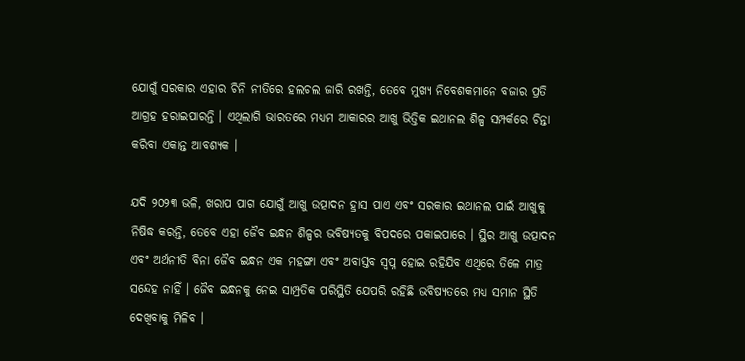ଯୋଗୁଁ ସରକାର ଏହାର ଚିନି ନୀତିରେ ହଲଚଲ ଜାରି ରଖନ୍ତି, ତେବେ ମୁଖ୍ୟ ନିବେଶକମାନେ ବଜାର ପ୍ରତି ଆଗ୍ରହ ହରାଇପାରନ୍ତି । ଏଥିଲାଗି ଭାରତରେ ମଧ୍ୟମ ଆକାରର ଆଖୁ ଭିତ୍ତିକ ଇଥାନଲ ଶିଳ୍ପ ସମ୍ପର୍କରେ ଚିନ୍ତା କରିବା ଏକାନ୍ତ ଆବଶ୍ୟକ ।

ଯଦି ୨୦୨୩ ଭଳି, ଖରାପ ପାଗ ଯୋଗୁଁ ଆଖୁ ଉତ୍ପାଦନ ହ୍ରାସ ପାଏ ଏବଂ ସରକାର ଇଥାନଲ ପାଇଁ ଆଖୁକୁ ନିଷିଦ୍ଧ କରନ୍ତି, ତେବେ ଏହା ଜୈବ ଇନ୍ଧନ ଶିଳ୍ପର ଭବିଷ୍ୟତକୁ ବିପଦରେ ପକାଇପାରେ । ସ୍ଥିର ଆଖୁ ଉତ୍ପାଦନ ଏବଂ ଅର୍ଥନୀତି ବିନା ଜୈବ ଇନ୍ଧନ ଏକ ମହଙ୍ଗା ଏବଂ ଅବାସ୍ତବ ସ୍ବପ୍ନ ହୋଇ ରହିଯିବ ଏଥିରେ ତିଳେ ମାତ୍ର ସନ୍ଦେହ ନାହିଁ । ଜୈବ ଇନ୍ଧନକୁ ନେଇ ସାମ୍ପ୍ରତିକ ପରିସ୍ଥିତି ଯେପରି ରହିଛି ଭବିଷ୍ୟତରେ ମଧ୍ୟ ସମାନ ସ୍ଥିତି ଦେଖିବାକୁ ମିଳିବ ।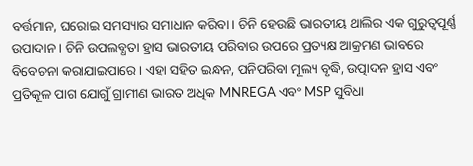ବର୍ତ୍ତମାନ, ଘରୋଇ ସମସ୍ୟାର ସମାଧାନ କରିବା । ଚିନି ହେଉଛି ଭାରତୀୟ ଥାଲିର ଏକ ଗୁରୁତ୍ବପୂର୍ଣ୍ଣ ଉପାଦାନ । ଚିନି ଉପଲବ୍ଧତା ହ୍ରାସ ଭାରତୀୟ ପରିବାର ଉପରେ ପ୍ରତ୍ୟକ୍ଷ ଆକ୍ରମଣ ଭାବରେ ବିବେଚନା କରାଯାଇପାରେ । ଏହା ସହିତ ଇନ୍ଧନ, ପନିପରିବା ମୂଲ୍ୟ ବୃଦ୍ଧି, ଉତ୍ପାଦନ ହ୍ରାସ ଏବଂ ପ୍ରତିକୂଳ ପାଗ ଯୋଗୁଁ ଗ୍ରାମୀଣ ଭାରତ ଅଧିକ MNREGA ଏବଂ MSP ସୁବିଧା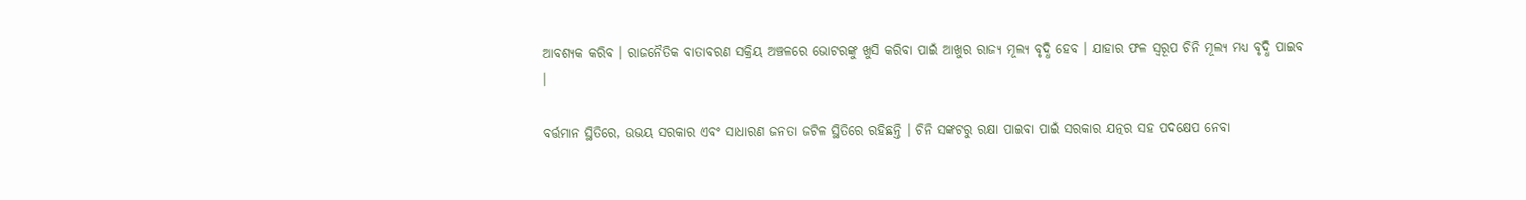ଆବଶ୍ୟକ କରିବ । ରାଜନୈତିକ ବାତାବରଣ ସକ୍ରିୟ ଅଞ୍ଚଳରେ ଭୋଟରଙ୍କୁ ଖୁସି କରିବା ପାଇଁ ଆଖୁର ରାଜ୍ୟ ମୂଲ୍ୟ ବୃଦ୍ଧି ହେବ । ଯାହାର ଫଳ ସ୍ବରୂପ ଚିନି ମୂଲ୍ୟ ମଧ୍ୟ ବୃଦ୍ଧି ପାଇବ ।

ବର୍ତ୍ତମାନ ସ୍ଥିତିରେ, ଉଭୟ ସରକାର ଏବଂ ସାଧାରଣ ଜନତା ଜଟିଳ ସ୍ଥିତିରେ ରହିଛନ୍ତି । ଚିନି ସଙ୍କଟରୁ ରକ୍ଷା ପାଇବା ପାଇଁ ସରକାର ଯତ୍ନର ସହ ପଦକ୍ଷେପ ନେବା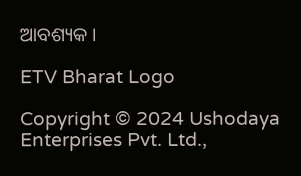ଆବଶ୍ୟକ ।

ETV Bharat Logo

Copyright © 2024 Ushodaya Enterprises Pvt. Ltd.,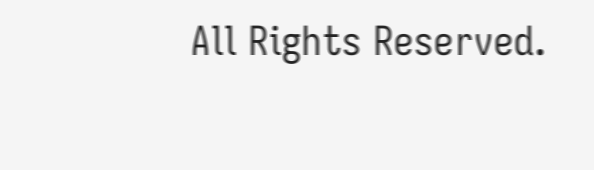All Rights Reserved.